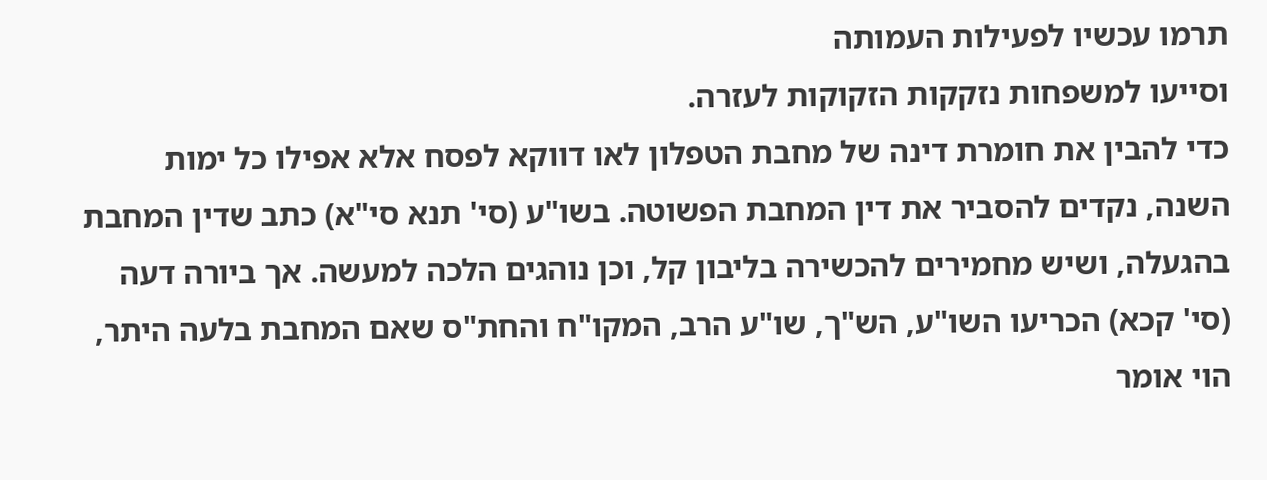תרמו עכשיו לפעילות העמותה
וסייעו למשפחות נזקקות הזקוקות לעזרה.
כדי להבין את חומרת דינה של מחבת הטפלון לאו דווקא לפסח אלא אפילו כל ימות השנה, נקדים להסביר את דין המחבת הפשוטה. בשו"ע (סי' תנא סי"א) כתב שדין המחבת בהגעלה, ושיש מחמירים להכשירה בליבון קל, וכן נוהגים הלכה למעשה. אך ביורה דעה (סי' קכא) הכריעו השו"ע, הש"ך, שו"ע הרב, המקו"ח והחת"ס שאם המחבת בלעה היתר, הוי אומר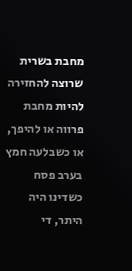מחבת בשרית שרוצה להחזירה להיות מחבת פרווה או להיפך, או כשבלעה חמץ בערב פסח כשדינו היה היתר, די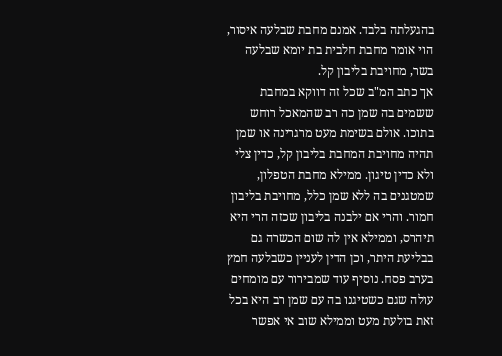בהגעלתה בלבד. אמנם מחבת שבלעה איסור, הוי אומר מחבת חלבית בת יומא שבלעה בשר, מחויבת בליבון קל.
אך כתב המ"ב שכל זה דווקא במחבת ששמים בה שמן כה רב שהמאכל רוחש בתוכו. אולם בשימת מעט מרגרינה או שמן תהיה מחויבת המחבת בליבון קל, כדין צלי ולא כדין טיגון. ממילא מחבת הטפלון, שמטגנים בה ללא שמן כלל, מחויבת בליבון חמור. והרי אם ילבנה בליבון שכזה הרי היא תיהרס, וממילא אין לה שום הכשרה גם בבליעת היתר, וכן הדין לעניין כשבלעה חמץ בערב פסח. נוסיף עוד שמבירור עם מומחים עולה שגם כשטיגנו בה עם שמן רב היא בכל זאת בולעת מעט וממילא שוב אי אפשר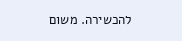להכשירה. משום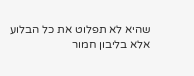שהיא לא תפלוט את כל הבלוע אלא בליבון חמור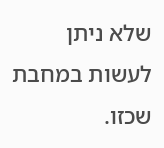שלא ניתן לעשות במחבת שכזו.